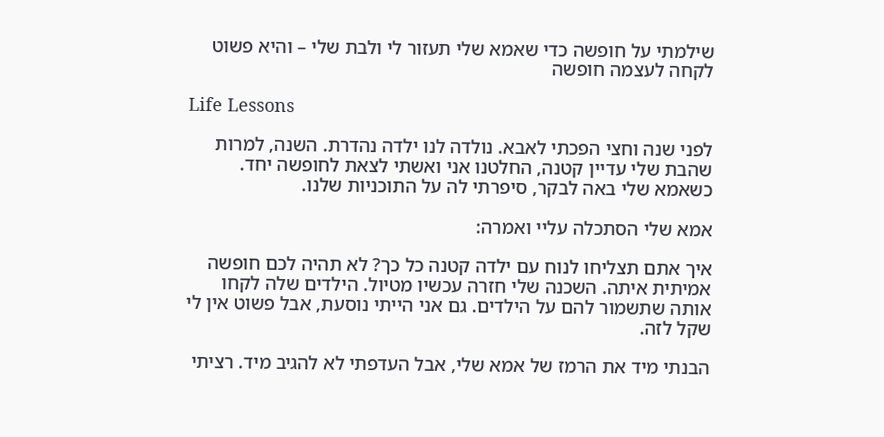שילמתי על חופשה כדי שאמא שלי תעזור לי ולבת שלי – והיא פשוט לקחה לעצמה חופשה

Life Lessons

לפני שנה וחצי הפכתי לאבא. נולדה לנו ילדה נהדרת. השנה, למרות שהבת שלי עדיין קטנה, החלטנו אני ואשתי לצאת לחופשה יחד. כשאמא שלי באה לבקר, סיפרתי לה על התוכניות שלנו.

אמא שלי הסתכלה עליי ואמרה:

איך אתם תצליחו לנוח עם ילדה קטנה כל כך? לא תהיה לכם חופשה אמיתית איתה. השכנה שלי חזרה עכשיו מטיול. הילדים שלה לקחו אותה שתשמור להם על הילדים. גם אני הייתי נוסעת, אבל פשוט אין לי שקל לזה.

הבנתי מיד את הרמז של אמא שלי, אבל העדפתי לא להגיב מיד. רציתי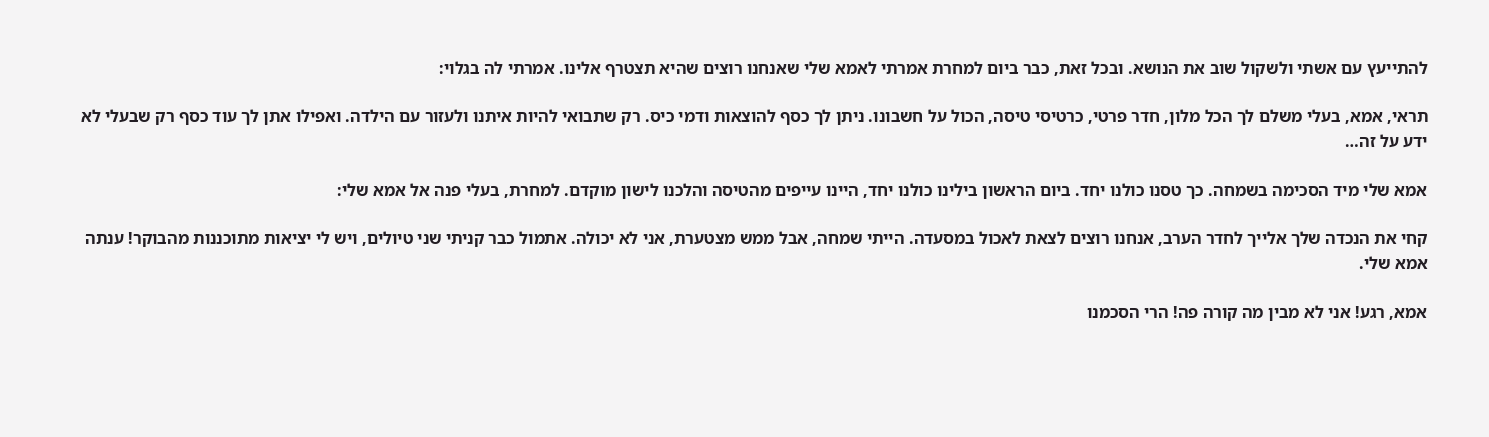להתייעץ עם אשתי ולשקול שוב את הנושא. ובכל זאת, כבר ביום למחרת אמרתי לאמא שלי שאנחנו רוצים שהיא תצטרף אלינו. אמרתי לה בגלוי:

תראי, אמא, בעלי משלם לך הכל מלון, חדר פרטי, כרטיסי טיסה, הכול על חשבונו. ניתן לך כסף להוצאות ודמי כיס. רק שתבואי להיות איתנו ולעזור עם הילדה. ואפילו אתן לך עוד כסף רק שבעלי לא ידע על זה…

אמא שלי מיד הסכימה בשמחה. כך טסנו כולנו יחד. ביום הראשון בילינו כולנו יחד, היינו עייפים מהטיסה והלכנו לישון מוקדם. למחרת, בעלי פנה אל אמא שלי:

קחי את הנכדה שלך אלייך לחדר הערב, אנחנו רוצים לצאת לאכול במסעדה. הייתי שמחה, אבל ממש מצטערת, אני לא יכולה. אתמול כבר קניתי שני טיולים, ויש לי יציאות מתוכננות מהבוקר! ענתה אמא שלי.

אמא, רגע! אני לא מבין מה קורה פה! הרי הסכמנו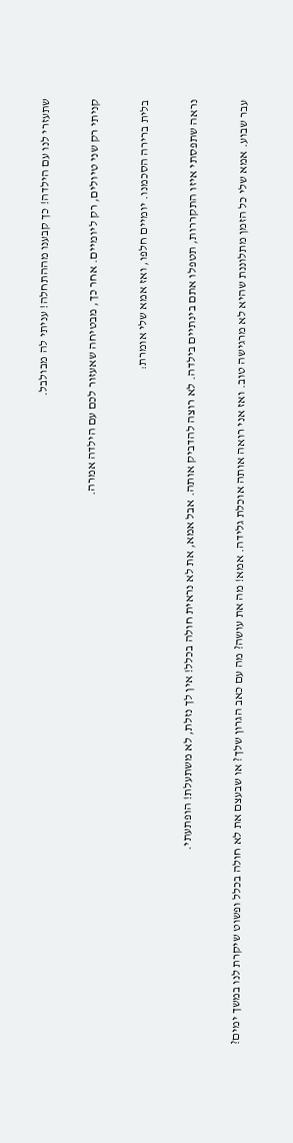שתעזרי לנו עם הילדה! כך קבענו מההתחלה! עניתי לה מבולבל.

קניתי רק שני טיולים, רק ליומיים. אחר כך, מבטיחה שאעזור לכם עם הילדה אמרה.

בלית ברירה הסכמנו. יומיים חלפו, ואז אמא שלי אומרת:

נראה שתפסתי איזו התקררות, תטפלו אתם בינתיים בילדה. לא רוצה להדביק אותה. אבל אמא, את לא נראית חולה בכלל! אין לך נזלת, לא משתעלת! הופתעתי.

עבר שבוע. אמא שלי כל הזמן מתלוננת שהיא לא מרגישה טוב. ואז אני רואה אותה אוכלת גלידה. אמא! מה את עושה? מה עם כאב הגרון שלך? או שבעצם את לא חולה בכלל ופשוט שיקרת לנו במשך ימים?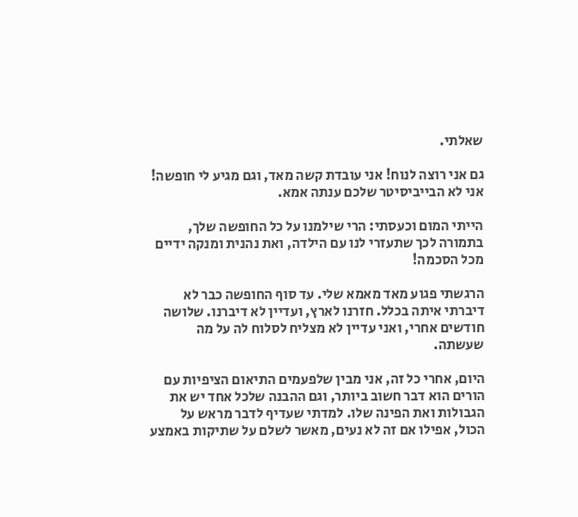שאלתי.

גם אני רוצה לנוח! אני עובדת קשה מאד, וגם מגיע לי חופשה! אני לא הבייביסיטר שלכם ענתה אמא.

הייתי המום וכעסתי: הרי שילמנו על כל החופשה שלך, בתמורה לכך שתעזרי לנו עם הילדה, ואת נהנית ומנקה ידיים מכל הסכמה!

הרגשתי פגוע מאד מאמא שלי. עד סוף החופשה כבר לא דיברתי איתה בכלל. חזרנו לארץ, ועדיין לא דיברנו. שלושה חודשים אחרי, ואני עדיין לא מצליח לסלוח לה על מה שעשתה.

היום, אחרי כל זה, אני מבין שלפעמים התיאום הציפיות עם הורים הוא דבר חשוב ביותר, וגם ההבנה שלכל אחד יש את הגבולות ואת הפינה שלו. למדתי שעדיף לדבר מראש על הכול, אפילו אם זה לא נעים, מאשר לשלם על שתיקות באמצע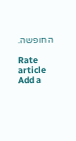החופשה.

Rate article
Add a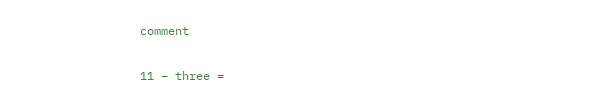comment

11 − three =